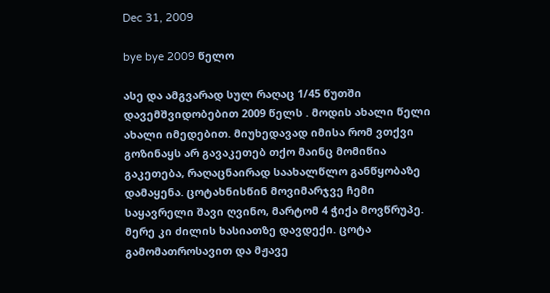Dec 31, 2009

bye bye 2009 წელო

ასე და ამგვარად სულ რაღაც 1/45 წუთში დავემშვიდობებით 2009 წელს . მოდის ახალი წელი ახალი იმედებით. მიუხედავად იმისა რომ ვთქვი გოზინაყს არ გავაკეთებ თქო მაინც მომიწია გაკეთება, რაღაცნაირად საახალწლო განწყობაზე დამაყენა. ცოტახნისწინ მოვიმარჯვე ჩემი საყავრელი შავი ღვინო, მარტომ 4 ჭიქა მოვწრუპე. მერე კი ძილის ხასიათზე დავდექი. ცოტა გამომათროსავით და მჟავე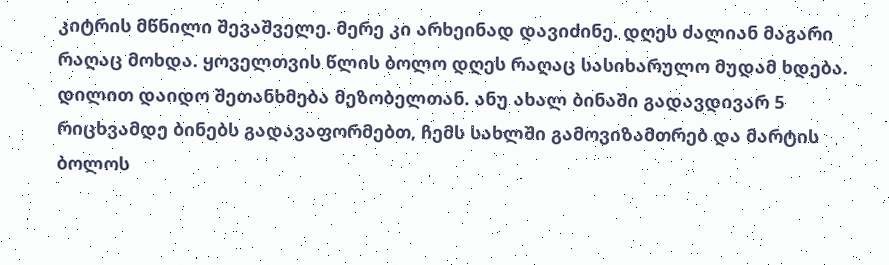კიტრის მწნილი შევაშველე. მერე კი არხეინად დავიძინე. დღეს ძალიან მაგარი რაღაც მოხდა. ყოველთვის წლის ბოლო დღეს რაღაც სასიხარულო მუდამ ხდება. დილით დაიდო შეთანხმება მეზობელთან. ანუ ახალ ბინაში გადავდივარ 5 რიცხვამდე ბინებს გადავაფორმებთ, ჩემს სახლში გამოვიზამთრებ და მარტის ბოლოს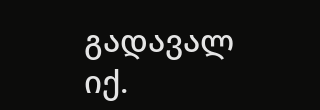გადავალ იქ.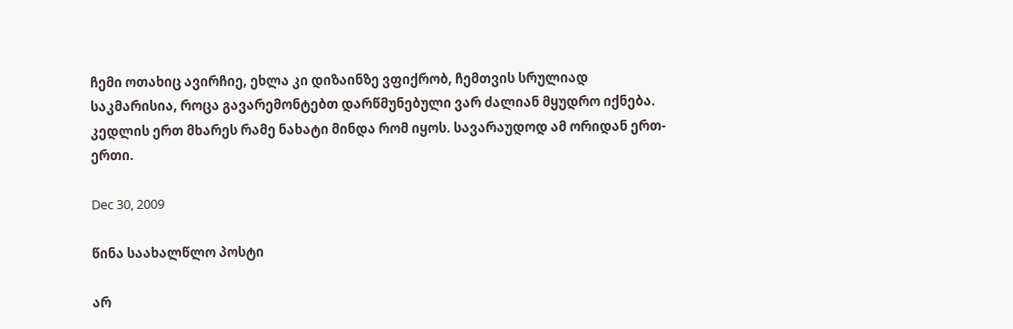ჩემი ოთახიც ავირჩიე, ეხლა კი დიზაინზე ვფიქრობ, ჩემთვის სრულიად საკმარისია, როცა გავარემონტებთ დარწმუნებული ვარ ძალიან მყუდრო იქნება. კედლის ერთ მხარეს რამე ნახატი მინდა რომ იყოს. სავარაუდოდ ამ ორიდან ერთ-ერთი.

Dec 30, 2009

წინა საახალწლო პოსტი

არ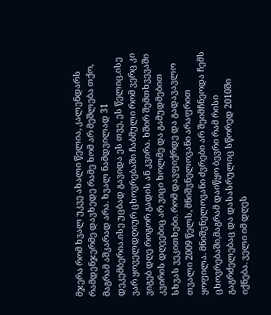მჯერა რომ ხვალ უკვე ახალი წელია, კალენდარს რამდენჯერმე დავხედე რამე ხომ არ მეშლება თქო, მაგრამ აშკარად არა. ხვალ ნამდვილად 31 დეკემბერია.ისე უცბად გავიდა ეს თვე, ეს წელიც.ისე ვარ ყოველდღიურ ცხოვრებაში ჩაბმული რომ ვერც კი ვიგებ დღე როგორ გადის ან კვირა. ხშირ შემთხვევაში კვირის დღეებიც არ ვიცი ხოლმე და გამუდმებით სხვას ვეკითხები. რომ დავფიქრდე და გადავავლო თვალი 2009 წელს, მნიშვნელოვანი არაფრით ყოფილა. მნიშვნელოვანი ძვრები არ შეიმჩნეოდა ჩემს ცხოვრებაში,მაგრამ დაიწყო ბევრი რამ რისი გაგრძელებაც და დასასრულიც სწორედ 2010ში იქნება. ველი იმ დღეს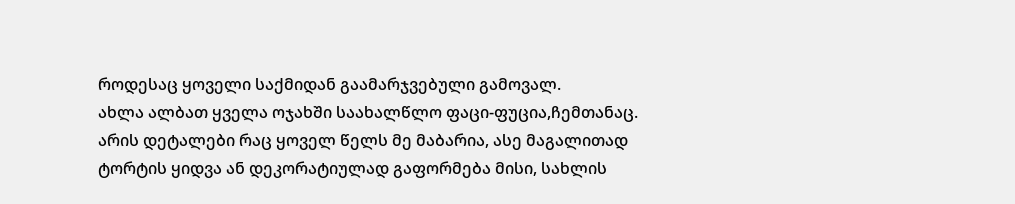როდესაც ყოველი საქმიდან გაამარჯვებული გამოვალ.
ახლა ალბათ ყველა ოჯახში საახალწლო ფაცი-ფუცია,ჩემთანაც. არის დეტალები რაც ყოველ წელს მე მაბარია, ასე მაგალითად ტორტის ყიდვა ან დეკორატიულად გაფორმება მისი, სახლის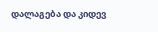დალაგება და კიდევ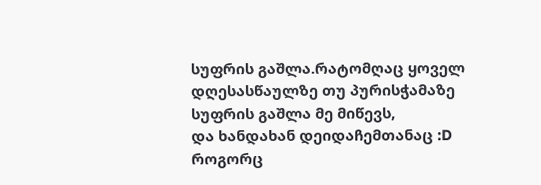სუფრის გაშლა.რატომღაც ყოველ დღესასწაულზე თუ პურისჭამაზე სუფრის გაშლა მე მიწევს,
და ხანდახან დეიდაჩემთანაც :D
როგორც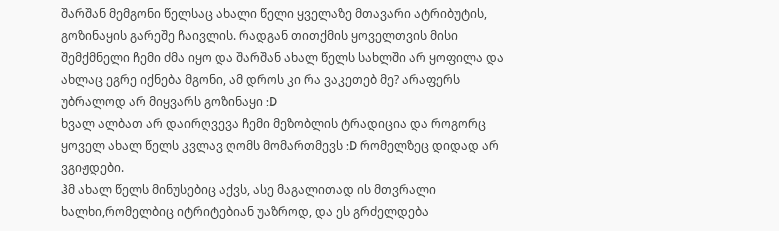შარშან მემგონი წელსაც ახალი წელი ყველაზე მთავარი ატრიბუტის, გოზინაყის გარეშე ჩაივლის. რადგან თითქმის ყოველთვის მისი შემქმნელი ჩემი ძმა იყო და შარშან ახალ წელს სახლში არ ყოფილა და ახლაც ეგრე იქნება მგონი, ამ დროს კი რა ვაკეთებ მე? არაფერს უბრალოდ არ მიყვარს გოზინაყი :D
ხვალ ალბათ არ დაირღვევა ჩემი მეზობლის ტრადიცია და როგორც ყოველ ახალ წელს კვლავ ღომს მომართმევს :D რომელზეც დიდად არ ვგიჟდები.
ჰმ ახალ წელს მინუსებიც აქვს, ასე მაგალითად ის მთვრალი ხალხი,რომელბიც იტრიტებიან უაზროდ, და ეს გრძელდება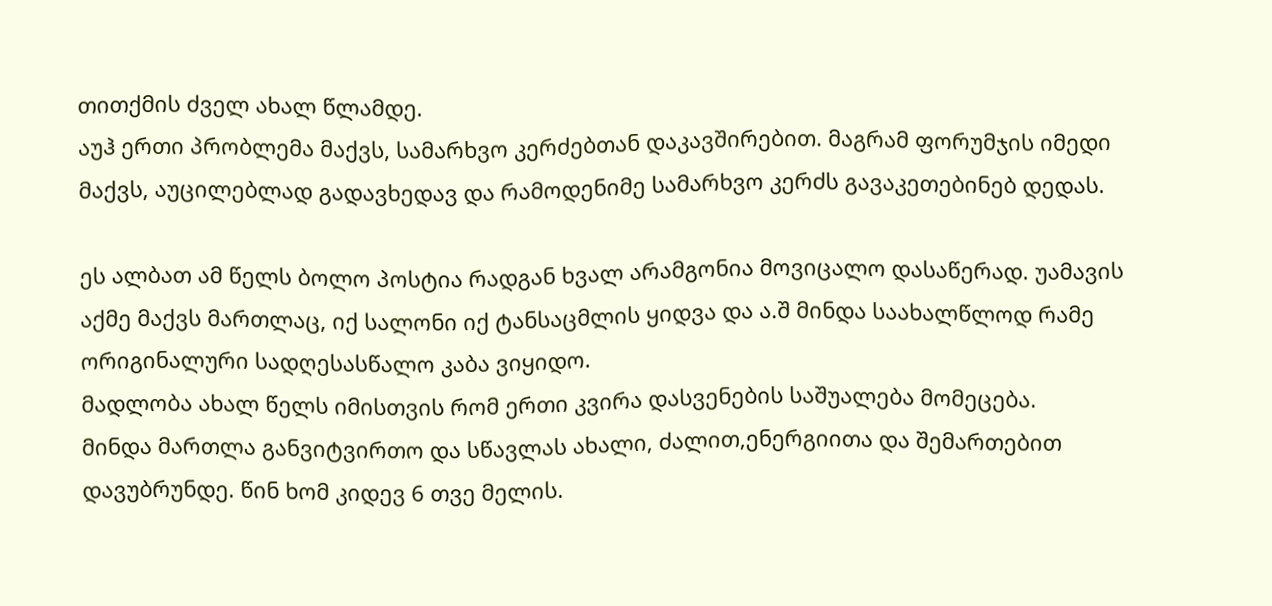თითქმის ძველ ახალ წლამდე.
აუჰ ერთი პრობლემა მაქვს, სამარხვო კერძებთან დაკავშირებით. მაგრამ ფორუმჯის იმედი მაქვს, აუცილებლად გადავხედავ და რამოდენიმე სამარხვო კერძს გავაკეთებინებ დედას.

ეს ალბათ ამ წელს ბოლო პოსტია რადგან ხვალ არამგონია მოვიცალო დასაწერად. უამავის აქმე მაქვს მართლაც, იქ სალონი იქ ტანსაცმლის ყიდვა და ა.შ მინდა საახალწლოდ რამე ორიგინალური სადღესასწალო კაბა ვიყიდო.
მადლობა ახალ წელს იმისთვის რომ ერთი კვირა დასვენების საშუალება მომეცება.
მინდა მართლა განვიტვირთო და სწავლას ახალი, ძალით,ენერგიითა და შემართებით დავუბრუნდე. წინ ხომ კიდევ 6 თვე მელის.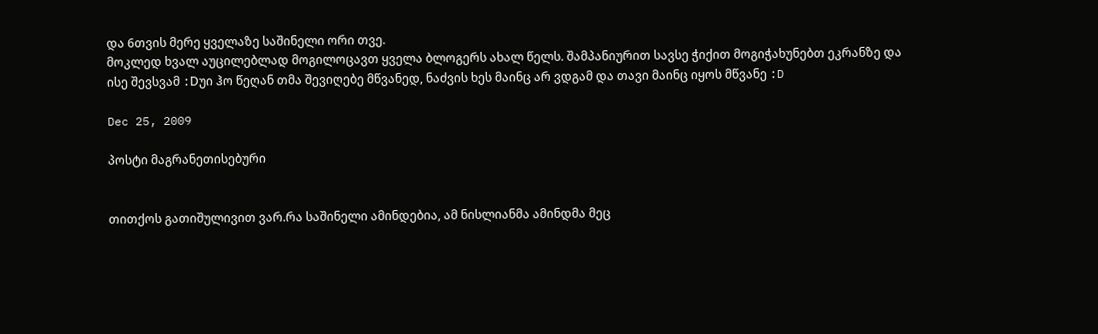და 6თვის მერე ყველაზე საშინელი ორი თვე.
მოკლედ ხვალ აუცილებლად მოგილოცავთ ყველა ბლოგერს ახალ წელს. შამპანიურით სავსე ჭიქით მოგიჭახუნებთ ეკრანზე და ისე შევსვამ :Dუი ჰო წეღან თმა შევიღებე მწვანედ, ნაძვის ხეს მაინც არ ვდგამ და თავი მაინც იყოს მწვანე :D

Dec 25, 2009

პოსტი მაგრანეთისებური


თითქოს გათიშულივით ვარ.რა საშინელი ამინდებია, ამ ნისლიანმა ამინდმა მეც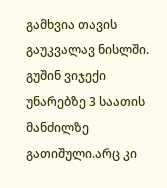გამხვია თავის გაუკვალავ ნისლში. გუშინ ვიჯექი უნარებზე 3 საათის მანძილზე გათიშული.არც კი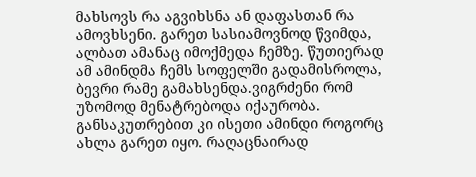მახსოვს რა აგვიხსნა ან დაფასთან რა ამოვხსენი. გარეთ სასიამოვნოდ წვიმდა, ალბათ ამანაც იმოქმედა ჩემზე. წუთიერად ამ ამინდმა ჩემს სოფელში გადამისროლა, ბევრი რამე გამახსენდა.ვიგრძენი რომ უზომოდ მენატრებოდა იქაურობა. განსაკუთრებით კი ისეთი ამინდი როგორც ახლა გარეთ იყო. რაღაცნაირად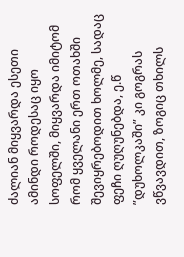ძალიან მიყვარდა ესეთი ამინდი როდესაც იყო სოფელში, მიყვარდა იმიტომ რომ ყველანი ერთ ოთახში შევიყრებოდით ხოლმე, სადაც ფეჩი ღუღუნებდა, ე.წ ”დუხოლკაში” კი გოგრას ვწვავდით, ზოგიც თხილს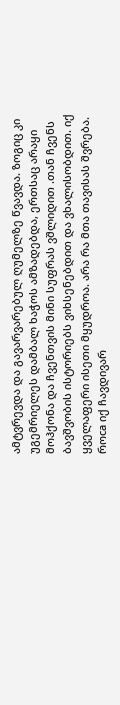ამტვრევდა და გავარვარებულ ღუმელზე წვავდა. ზოგიც კი უგემრიელეს დამბალ ხაჭოს ამზადებდა, ერთსაც არაყი მოჰქონა და ჩვენთვის მინი სუფრას ვშლიდით .თან ჩვენს ბავშვობის ისტორიებს ვიხსენებდით და ვხალისობდით. იქ ყველაფერი ისეთი მყუდროა. არა რა მთა თავისას შვრება. როca იქ ჩავდივარ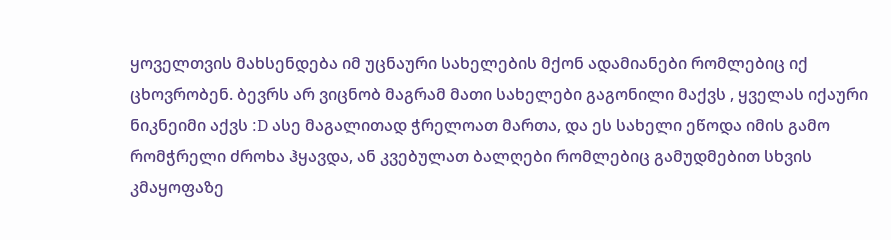ყოველთვის მახსენდება იმ უცნაური სახელების მქონ ადამიანები რომლებიც იქ ცხოვრობენ. ბევრს არ ვიცნობ მაგრამ მათი სახელები გაგონილი მაქვს , ყველას იქაური ნიკნეიმი აქვს :D ასე მაგალითად ჭრელოათ მართა, და ეს სახელი ეწოდა იმის გამო რომჭრელი ძროხა ჰყავდა, ან კვებულათ ბალღები რომლებიც გამუდმებით სხვის კმაყოფაზე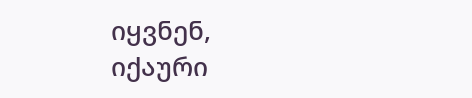იყვნენ,
იქაური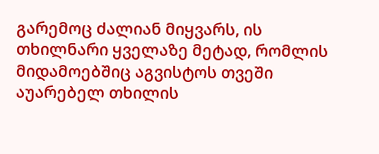გარემოც ძალიან მიყვარს, ის თხილნარი ყველაზე მეტად, რომლის მიდამოებშიც აგვისტოს თვეში აუარებელ თხილის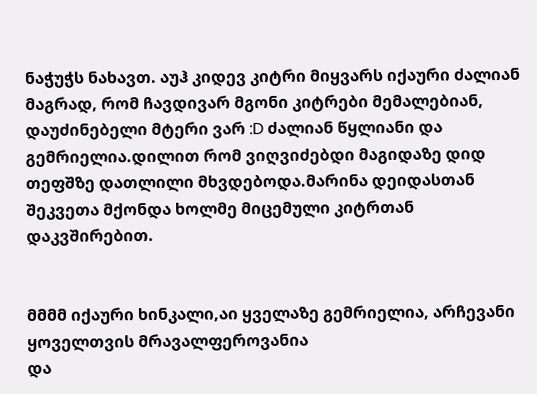ნაჭუჭს ნახავთ. აუჰ კიდევ კიტრი მიყვარს იქაური ძალიან მაგრად, რომ ჩავდივარ მგონი კიტრები მემალებიან, დაუძინებელი მტერი ვარ :D ძალიან წყლიანი და გემრიელია.დილით რომ ვიღვიძებდი მაგიდაზე დიდ თეფშზე დათლილი მხვდებოდა.მარინა დეიდასთან შეკვეთა მქონდა ხოლმე მიცემული კიტრთან დაკვშირებით.


მმმმ იქაური ხინკალი,აი ყველაზე გემრიელია, არჩევანი ყოველთვის მრავალფეროვანია
და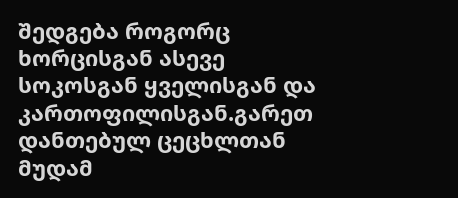შედგება როგორც ხორცისგან ასევე სოკოსგან ყველისგან და კართოფილისგან.გარეთ დანთებულ ცეცხლთან მუდამ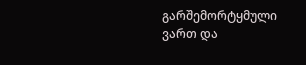გარშემორტყმული ვართ და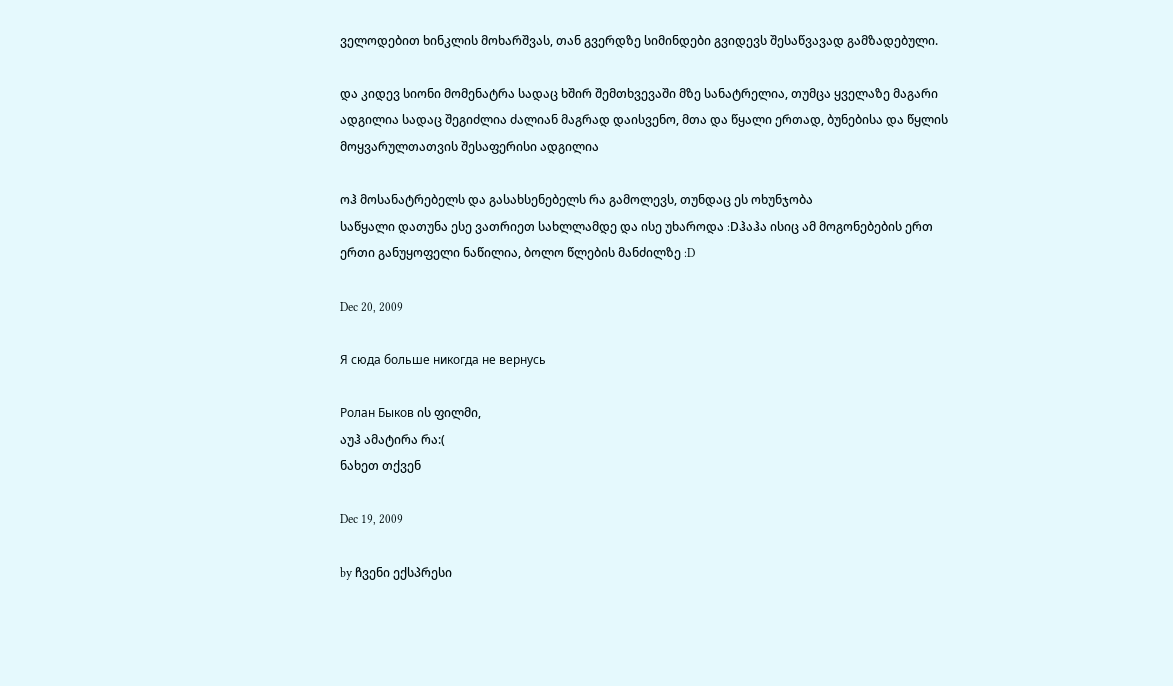ველოდებით ხინკლის მოხარშვას, თან გვერდზე სიმინდები გვიდევს შესაწვავად გამზადებული.

და კიდევ სიონი მომენატრა სადაც ხშირ შემთხვევაში მზე სანატრელია, თუმცა ყველაზე მაგარი ადგილია სადაც შეგიძლია ძალიან მაგრად დაისვენო, მთა და წყალი ერთად, ბუნებისა და წყლის მოყვარულთათვის შესაფერისი ადგილია

ოჰ მოსანატრებელს და გასახსენებელს რა გამოლევს, თუნდაც ეს ოხუნჯობა
საწყალი დათუნა ესე ვათრიეთ სახლლამდე და ისე უხაროდა :Dჰაჰა ისიც ამ მოგონებების ერთ ერთი განუყოფელი ნაწილია, ბოლო წლების მანძილზე :D

Dec 20, 2009

Я сюда больше никогда не вернусь

Ролан Быков ის ფილმი,
აუჰ ამატირა რა:(
ნახეთ თქვენ

Dec 19, 2009

by ჩვენი ექსპრესი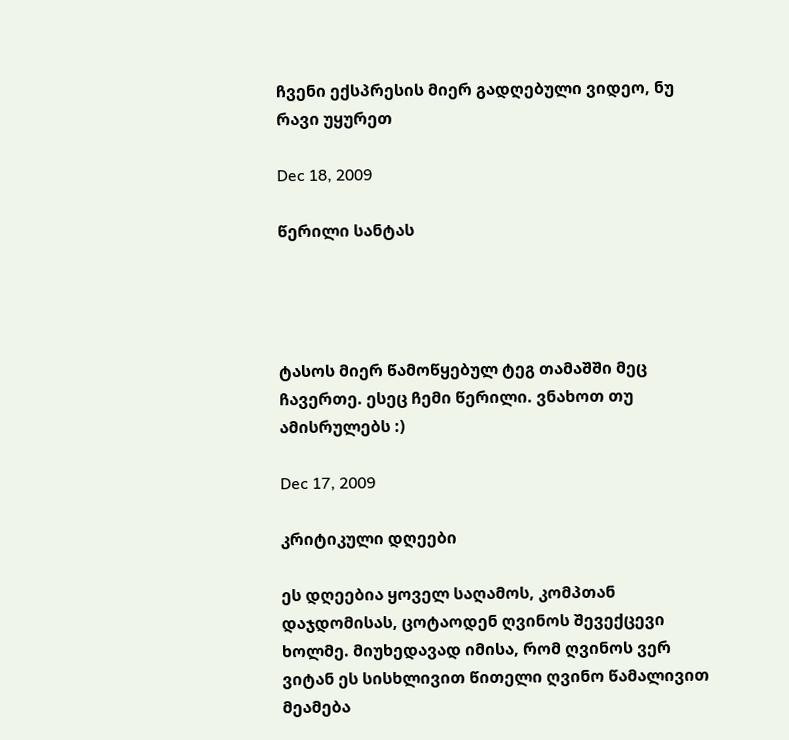ჩვენი ექსპრესის მიერ გადღებული ვიდეო, ნუ რავი უყურეთ

Dec 18, 2009

წერილი სანტას




ტასოს მიერ წამოწყებულ ტეგ თამაშში მეც ჩავერთე. ესეც ჩემი წერილი. ვნახოთ თუ ამისრულებს :)

Dec 17, 2009

კრიტიკული დღეები

ეს დღეებია ყოველ საღამოს, კომპთან დაჯდომისას, ცოტაოდენ ღვინოს შევექცევი ხოლმე. მიუხედავად იმისა, რომ ღვინოს ვერ ვიტან ეს სისხლივით წითელი ღვინო წამალივით მეამება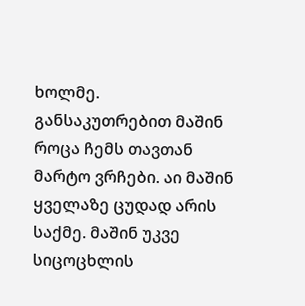ხოლმე.
განსაკუთრებით მაშინ როცა ჩემს თავთან მარტო ვრჩები. აი მაშინ ყველაზე ცუდად არის საქმე. მაშინ უკვე სიცოცხლის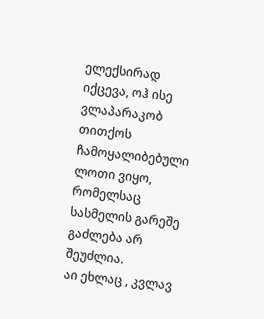ელექსირად იქცევა, ოჰ ისე ვლაპარაკობ თითქოს ჩამოყალიბებული ლოთი ვიყო, რომელსაც სასმელის გარეშე გაძლება არ შეუძლია.
აი ეხლაც , კვლავ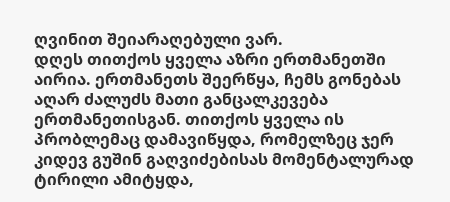ღვინით შეიარაღებული ვარ.
დღეს თითქოს ყველა აზრი ერთმანეთში აირია. ერთმანეთს შეერწყა, ჩემს გონებას აღარ ძალუძს მათი განცალკევება ერთმანეთისგან. თითქოს ყველა ის პრობლემაც დამავიწყდა, რომელზეც ჯერ კიდევ გუშინ გაღვიძებისას მომენტალურად ტირილი ამიტყდა,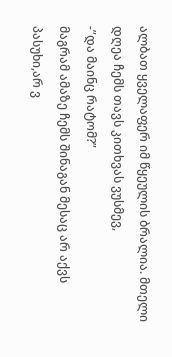ალბათ ყველაფერ იმ წყეულის ბრალია. მთელი დღეა ჩემს თავს კითხვას ვუსმევ,
-”და მაინც რატომ?”
მაგრამ ამაზე ჩემს შინაგან მესაც არ აქვს პასუხი,არ ვ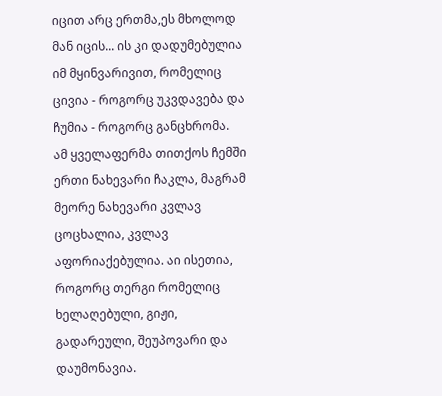იცით არც ერთმა,ეს მხოლოდ მან იცის... ის კი დადუმებულია იმ მყინვარივით, რომელიც ცივია - როგორც უკვდავება და ჩუმია - როგორც განცხრომა.
ამ ყველაფერმა თითქოს ჩემში ერთი ნახევარი ჩაკლა, მაგრამ მეორე ნახევარი კვლავ ცოცხალია, კვლავ აფორიაქებულია. აი ისეთია, როგორც თერგი რომელიც ხელაღებული, გიჟი, გადარეული, შეუპოვარი და დაუმონავია.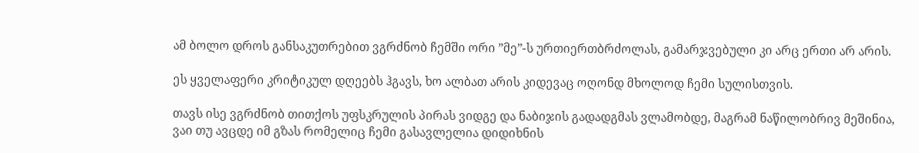ამ ბოლო დროს განსაკუთრებით ვგრძნობ ჩემში ორი ”მე”-ს ურთიერთბრძოლას, გამარჯვებული კი არც ერთი არ არის.

ეს ყველაფერი კრიტიკულ დღეებს ჰგავს, ხო ალბათ არის კიდევაც ოღონდ მხოლოდ ჩემი სულისთვის.

თავს ისე ვგრძნობ თითქოს უფსკრულის პირას ვიდგე და ნაბიჯის გადადგმას ვლამობდე, მაგრამ ნაწილობრივ მეშინია, ვაი თუ ავცდე იმ გზას რომელიც ჩემი გასავლელია დიდიხნის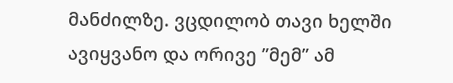მანძილზე. ვცდილობ თავი ხელში ავიყვანო და ორივე ”მემ” ამ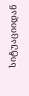სიტუაციიდან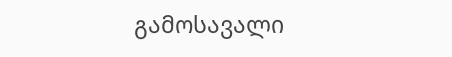გამოსავალი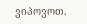ვიპოვოთ.